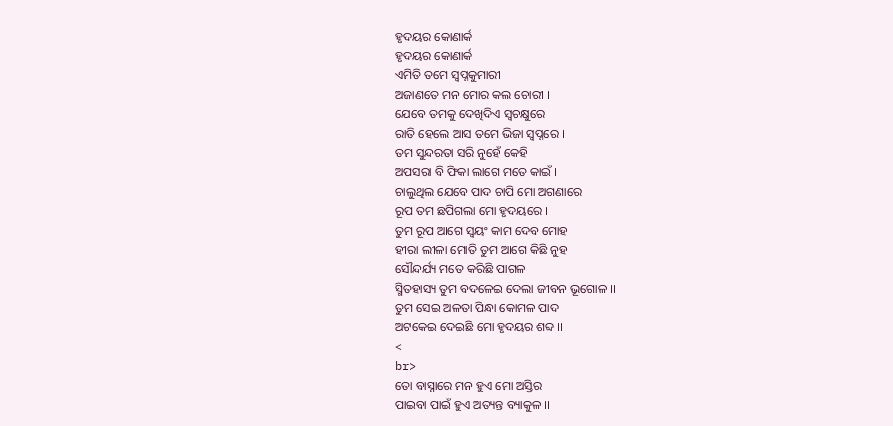ହୃଦୟର କୋଣାର୍କ
ହୃଦୟର କୋଣାର୍କ
ଏମିତି ତମେ ସ୍ୱପ୍ନକୁମାରୀ
ଅଜାଣତେ ମନ ମୋର କଲ ଚୋରୀ ।
ଯେବେ ତମକୁ ଦେଖିଦିଏ ସ୍ଵଚକ୍ଷୁରେ
ରାତି ହେଲେ ଆସ ତମେ ଭିଜା ସ୍ୱପ୍ନରେ ।
ତମ ସୁନ୍ଦରତା ସରି ନୁହେଁ କେହି
ଅପସରା ବି ଫିକା ଲାଗେ ମତେ କାଇଁ ।
ଚାଲୁଥିଲ ଯେବେ ପାଦ ଚାପି ମୋ ଅଗଣାରେ
ରୂପ ତମ ଛପିଗଲା ମୋ ହୃଦୟରେ ।
ତୁମ ରୂପ ଆଗେ ସ୍ଵୟଂ କାମ ଦେବ ମୋହ
ହୀରା ଲୀଳା ମୋତି ତୁମ ଆଗେ କିଛି ନୁହ
ସୌନ୍ଦର୍ଯ୍ୟ ମତେ କରିଛି ପାଗଳ
ସ୍ମିତହାସ୍ୟ ତୁମ ବଦଳେଇ ଦେଲା ଜୀବନ ଭୂଗୋଳ ।।
ତୁମ ସେଇ ଅଳତା ପିନ୍ଧା କୋମଳ ପାଦ
ଅଟକେଇ ଦେଇଛି ମୋ ହୃଦୟର ଶବ୍ଦ ।।
<
br>
ତୋ ବାସ୍ନାରେ ମନ ହୁଏ ମୋ ଅସ୍ତିର
ପାଇବା ପାଇଁ ହୁଏ ଅତ୍ୟନ୍ତ ବ୍ୟାକୁଳ ।।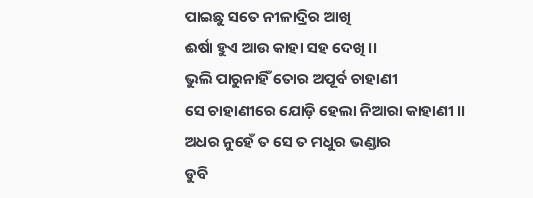ପାଇଛୁ ସତେ ନୀଳାଦ୍ରିର ଆଖି
ଈର୍ଷା ହୁଏ ଆଉ କାହା ସହ ଦେଖି ।।
ଭୁଲି ପାରୁନାହିଁ ତୋର ଅପୂର୍ବ ଚାହାଣୀ
ସେ ଚାହାଣୀରେ ଯୋଡ଼ି ହେଲା ନିଆରା କାହାଣୀ ।।
ଅଧର ନୁହେଁ ତ ସେ ତ ମଧୁର ଭଣ୍ଡାର
ଡୁବି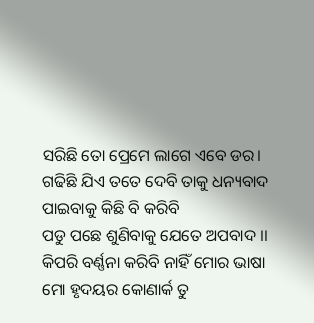ସରିଛି ତୋ ପ୍ରେମେ ଲାଗେ ଏବେ ଡର।
ଗଢିଛି ଯିଏ ତତେ ଦେବି ତାକୁ ଧନ୍ୟବାଦ
ପାଇବାକୁ କିଛି ବି କରିବି
ପଡୁ ପଛେ ଶୁଣିବାକୁ ଯେତେ ଅପବାଦ ।।
କିପରି ବର୍ଣ୍ଣନା କରିବି ନାହିଁ ମୋର ଭାଷା
ମୋ ହୃଦୟର କୋଣାର୍କ ତୁ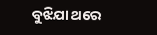ବୁଝିଯା ଥରେ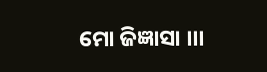ମୋ ଜିଜ୍ଞାସା ।।।